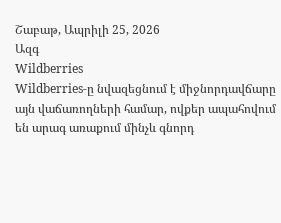Շաբաթ, Ապրիլի 25, 2026
Ազգ
Wildberries
Wildberries-ը նվազեցնում է միջնորդավճարը այն վաճառողների համար, ովքեր ապահովում են արագ առաքում մինչև գնորդ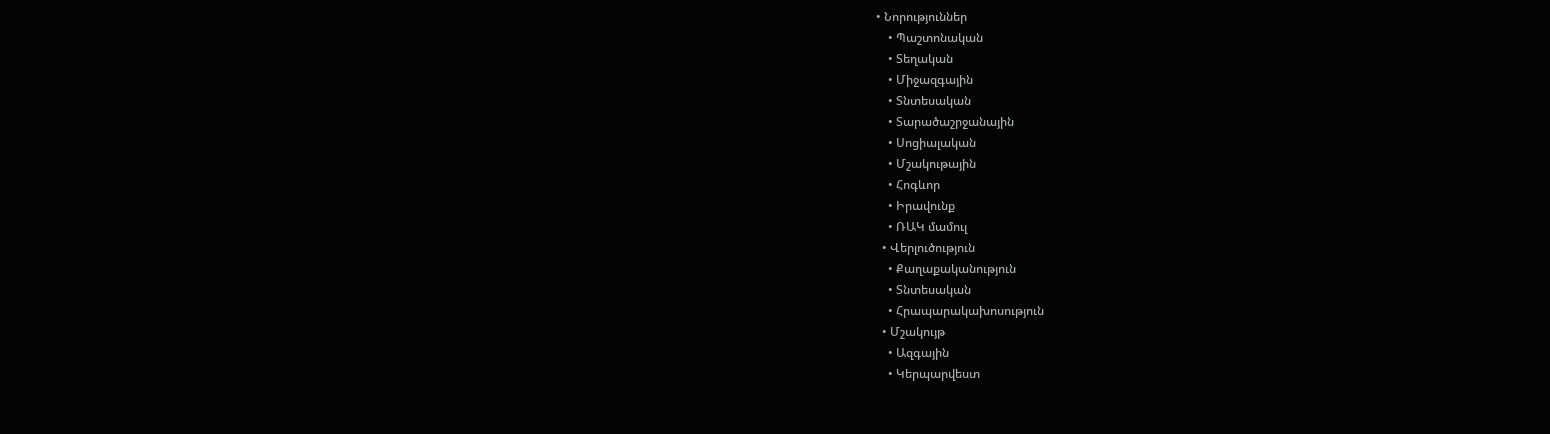• Նորություններ
    • Պաշտոնական
    • Տեղական
    • Միջազգային
    • Տնտեսական
    • Տարածաշրջանային
    • Սոցիալական
    • Մշակութային
    • Հոգևոր
    • Իրավունք
    • ՌԱԿ մամուլ
  • Վերլուծություն
    • Քաղաքականություն
    • Տնտեսական
    • Հրապարակախոսություն
  • Մշակույթ
    • Ազգային
    • Կերպարվեստ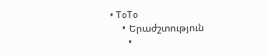• ToTo
    • Երաժշտություն
      •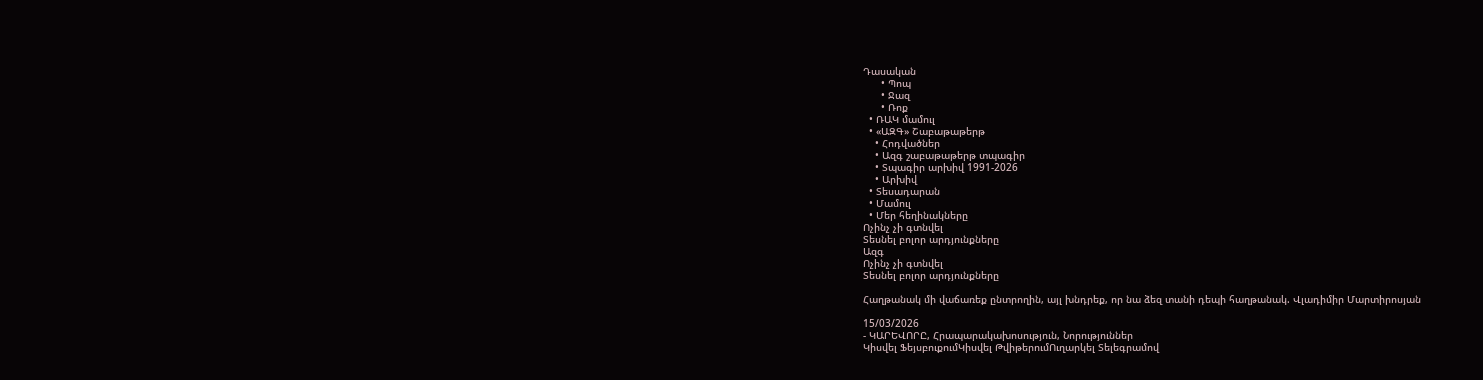Դասական
      • Պոպ
      • Ջազ
      • Ռոք
  • ՌԱԿ մամուլ
  • «ԱԶԳ» Շաբաթաթերթ
    • Հոդվածներ
    • Ազգ շաբաթաթերթ տպագիր
    • Տպագիր արխիվ 1991-2026
    • Արխիվ
  • Տեսադարան
  • Մամուլ
  • Մեր հեղինակները
Ոչինչ չի գտնվել
Տեսնել բոլոր արդյունքները
Ազգ
Ոչինչ չի գտնվել
Տեսնել բոլոր արդյունքները

Հաղթանակ մի վաճառեք ընտրողին, այլ խնդրեք, որ նա ձեզ տանի դեպի հաղթանակ. Վլադիմիր Մարտիրոսյան

15/03/2026
- ԿԱՐԵՎՈՐԸ, Հրապարակախոսություն, Նորություններ
Կիսվել ՖեյսբուքումԿիսվել ԹվիթերումՈւղարկել Տելեգրամով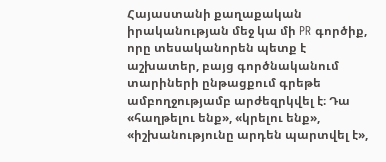Հայաստանի քաղաքական իրականության մեջ կա մի PR գործիք, որը տեսականորեն պետք է աշխատեր, բայց գործնականում տարիների ընթացքում գրեթե ամբողջությամբ արժեզրկվել է։ Դա «հաղթելու ենք», «կրելու ենք», «իշխանությունը արդեն պարտվել է»,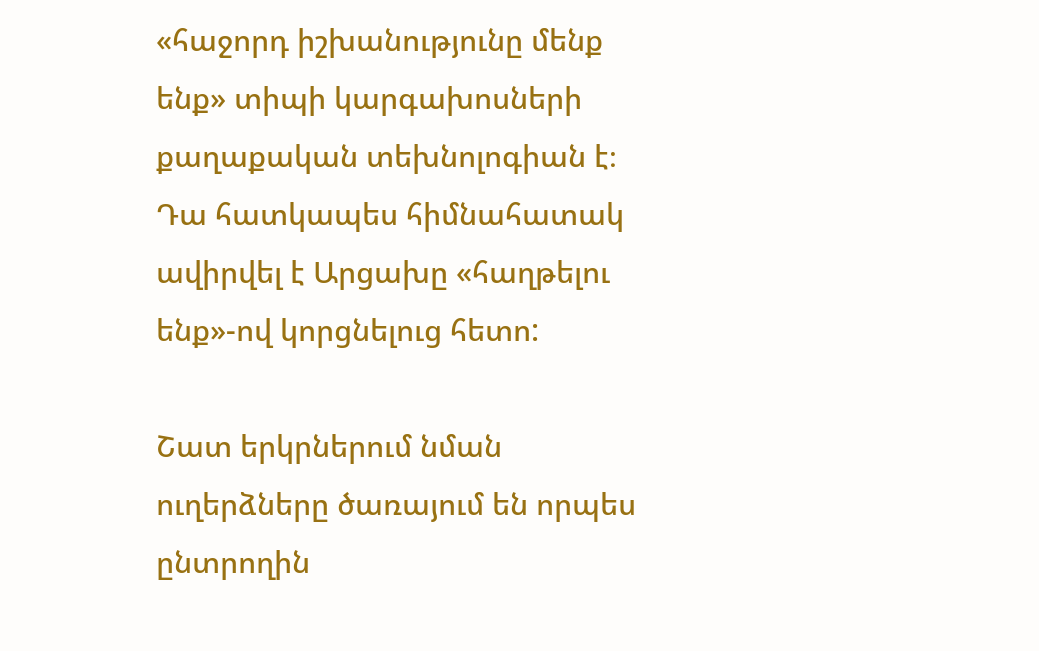«հաջորդ իշխանությունը մենք ենք» տիպի կարգախոսների քաղաքական տեխնոլոգիան է։ Դա հատկապես հիմնահատակ ավիրվել է Արցախը «հաղթելու ենք»-ով կորցնելուց հետո:

Շատ երկրներում նման ուղերձները ծառայում են որպես ընտրողին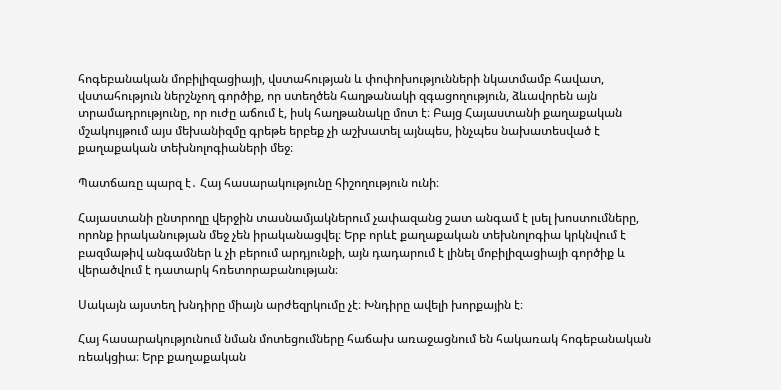հոգեբանական մոբիլիզացիայի, վստահության և փոփոխությունների նկատմամբ հավատ, վստահություն ներշնչող գործիք, որ ստեղծեն հաղթանակի զգացողություն, ձևավորեն այն տրամադրությունը, որ ուժը աճում է, իսկ հաղթանակը մոտ է։ Բայց Հայաստանի քաղաքական մշակույթում այս մեխանիզմը գրեթե երբեք չի աշխատել այնպես, ինչպես նախատեսված է քաղաքական տեխնոլոգիաների մեջ։

Պատճառը պարզ է․ Հայ հասարակությունը հիշողություն ունի։

Հայաստանի ընտրողը վերջին տասնամյակներում չափազանց շատ անգամ է լսել խոստումները, որոնք իրականության մեջ չեն իրականացվել։ Երբ որևէ քաղաքական տեխնոլոգիա կրկնվում է բազմաթիվ անգամներ և չի բերում արդյունքի, այն դադարում է լինել մոբիլիզացիայի գործիք և վերածվում է դատարկ հռետորաբանության։

Սակայն այստեղ խնդիրը միայն արժեզրկումը չէ։ Խնդիրը ավելի խորքային է։

Հայ հասարակությունում նման մոտեցումները հաճախ առաջացնում են հակառակ հոգեբանական ռեակցիա։ Երբ քաղաքական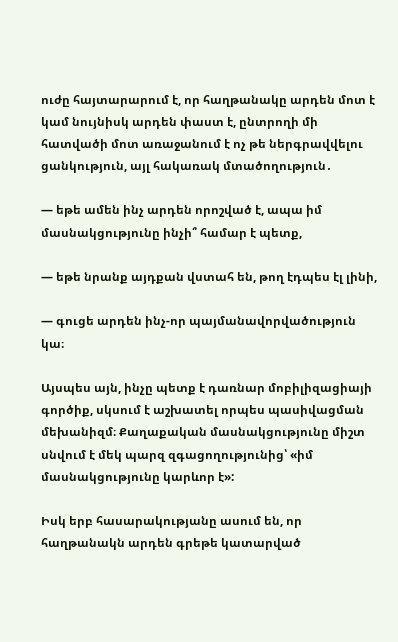ուժը հայտարարում է, որ հաղթանակը արդեն մոտ է կամ նույնիսկ արդեն փաստ է, ընտրողի մի հատվածի մոտ առաջանում է ոչ թե ներգրավվելու ցանկություն, այլ հակառակ մտածողություն․

— եթե ամեն ինչ արդեն որոշված է, ապա իմ մասնակցությունը ինչի՞ համար է պետք,

— եթե նրանք այդքան վստահ են, թող էդպես էլ լինի,

— գուցե արդեն ինչ-որ պայմանավորվածություն կա։

Այսպես այն, ինչը պետք է դառնար մոբիլիզացիայի գործիք, սկսում է աշխատել որպես պասիվացման մեխանիզմ։ Քաղաքական մասնակցությունը միշտ սնվում է մեկ պարզ զգացողությունից՝ «իմ մասնակցությունը կարևոր է»:

Իսկ երբ հասարակությանը ասում են, որ հաղթանակն արդեն գրեթե կատարված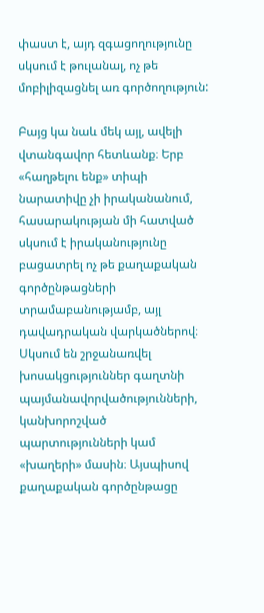փաստ է, այդ զգացողությունը սկսում է թուլանալ, ոչ թե մոբիլիզացնել առ գործողություն:

Բայց կա նաև մեկ այլ, ավելի վտանգավոր հետևանք։ Երբ «հաղթելու ենք» տիպի նարատիվը չի իրականանում, հասարակության մի հատված սկսում է իրականությունը բացատրել ոչ թե քաղաքական գործընթացների տրամաբանությամբ, այլ դավադրական վարկածներով։ Սկսում են շրջանառվել խոսակցություններ գաղտնի պայմանավորվածությունների, կանխորոշված պարտությունների կամ «խաղերի» մասին։ Այսպիսով քաղաքական գործընթացը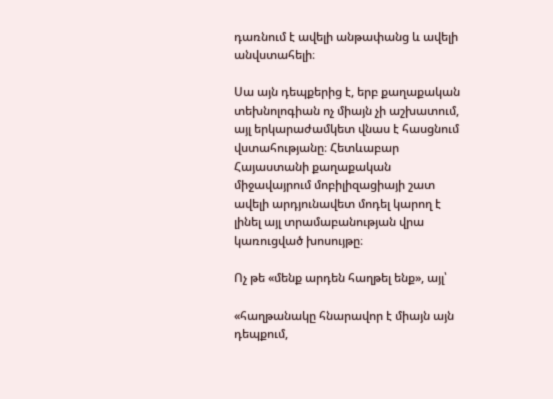դառնում է ավելի անթափանց և ավելի անվստահելի։

Սա այն դեպքերից է, երբ քաղաքական տեխնոլոգիան ոչ միայն չի աշխատում, այլ երկարաժամկետ վնաս է հասցնում վստահությանը։ Հետևաբար Հայաստանի քաղաքական միջավայրում մոբիլիզացիայի շատ ավելի արդյունավետ մոդել կարող է լինել այլ տրամաբանության վրա կառուցված խոսույթը։

Ոչ թե «մենք արդեն հաղթել ենք», այլ՝

«հաղթանակը հնարավոր է միայն այն դեպքում,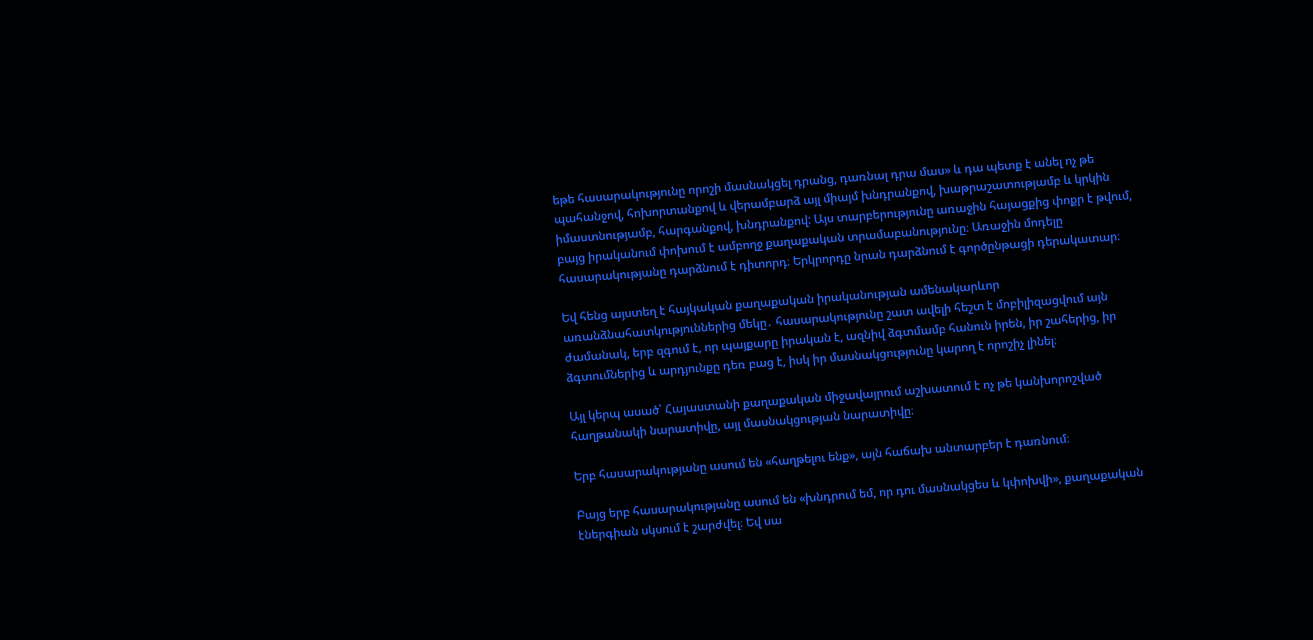եթե հասարակությունը որոշի մասնակցել դրանց, դառնալ դրա մաս» և դա պետք է անել ոչ թե պահանջով, հոխորտանքով և վերամբարձ այլ միայմ խնդրանքով, խաթրաշատությամբ և կրկին իմաստնությամբ, հարգանքով, խնդրանքով: Այս տարբերությունը առաջին հայացքից փոքր է թվում, բայց իրականում փոխում է ամբողջ քաղաքական տրամաբանությունը։ Առաջին մոդելը հասարակությանը դարձնում է դիտորդ։ Երկրորդը նրան դարձնում է գործընթացի դերակատար։

Եվ հենց այստեղ է հայկական քաղաքական իրականության ամենակարևոր առանձնահատկություններից մեկը․ հասարակությունը շատ ավելի հեշտ է մոբիլիզացվում այն ժամանակ, երբ զգում է, որ պայքարը իրական է, ազնիվ ձգտմամբ հանուն իրեն, իր շահերից, իր ձգտումներից և արդյունքը դեռ բաց է, իսկ իր մասնակցությունը կարող է որոշիչ լինել։

Այլ կերպ ասած՝ Հայաստանի քաղաքական միջավայրում աշխատում է ոչ թե կանխորոշված հաղթանակի նարատիվը, այլ մասնակցության նարատիվը։

Երբ հասարակությանը ասում են «հաղթելու ենք», այն հաճախ անտարբեր է դառնում։

Բայց երբ հասարակությանը ասում են «խնդրում եմ, որ դու մասնակցես և կփոխվի», քաղաքական էներգիան սկսում է շարժվել։ Եվ սա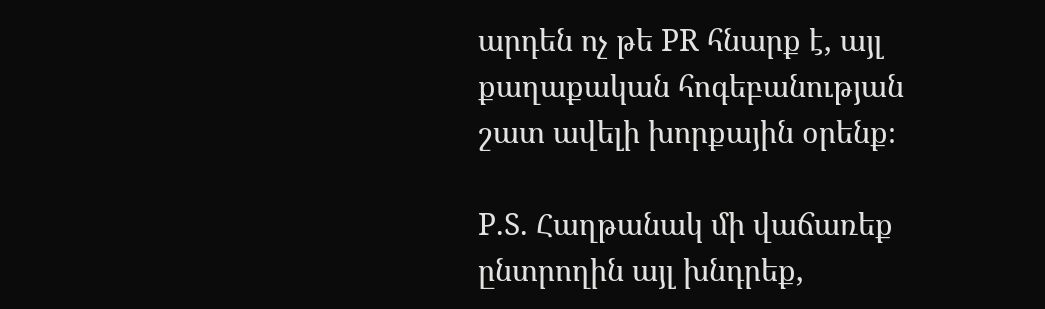արդեն ոչ թե PR հնարք է, այլ քաղաքական հոգեբանության շատ ավելի խորքային օրենք։

P.S. Հաղթանակ մի վաճառեք ընտրողին այլ խնդրեք,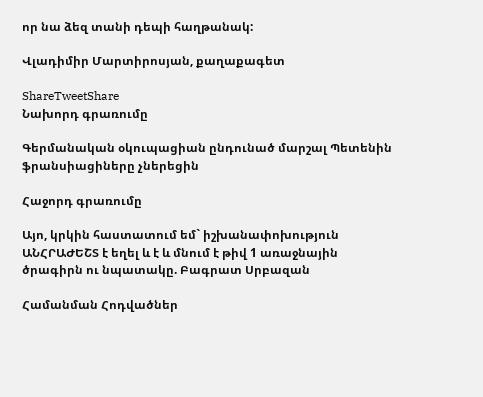որ նա ձեզ տանի դեպի հաղթանակ:

Վլադիմիր Մարտիրոսյան, քաղաքագետ

ShareTweetShare
Նախորդ գրառումը

Գերմանական օկուպացիան ընդունած մարշալ Պետենին ֆրանսիացիները չներեցին

Հաջորդ գրառումը

Այո, կրկին հաստատում եմ` իշխանափոխություն ԱՆՀՐԱԺԵՇՏ է եղել և է և մնում է թիվ 1 առաջնային ծրագիրն ու նպատակը. Բագրատ Սրբազան

Համանման Հոդվածներ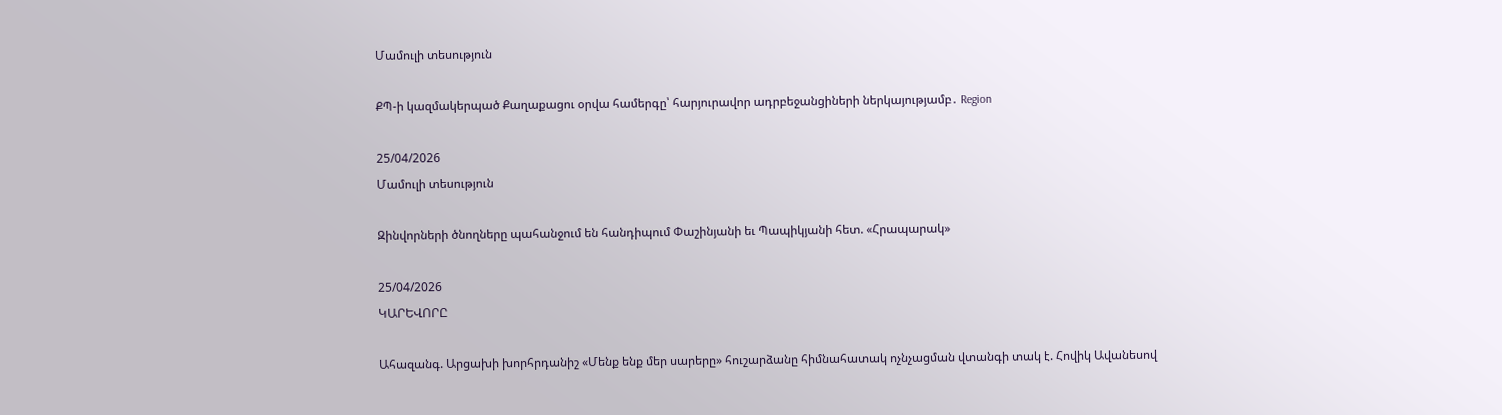Մամուլի տեսություն

ՔՊ-ի կազմակերպած Քաղաքացու օրվա համերգը՝ հարյուրավոր ադրբեջանցիների ներկայությամբ․ Region

25/04/2026
Մամուլի տեսություն

Զինվորների ծնողները պահանջում են հանդիպում Փաշինյանի եւ Պապիկյանի հետ. «Հրապարակ»

25/04/2026
ԿԱՐԵՎՈՐԸ

Ահազանգ. Արցախի խորհրդանիշ «Մենք ենք մեր սարերը» հուշարձանը հիմնահատակ ոչնչացման վտանգի տակ է. Հովիկ Ավանեսով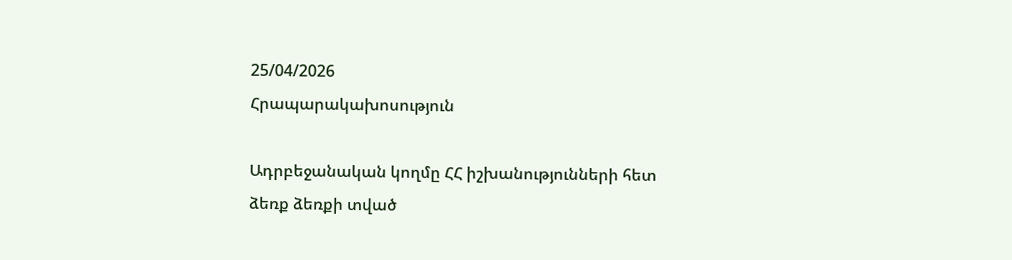25/04/2026
Հրապարակախոսություն

Ադրբեջանական կողմը ՀՀ իշխանությունների հետ ձեռք ձեռքի տված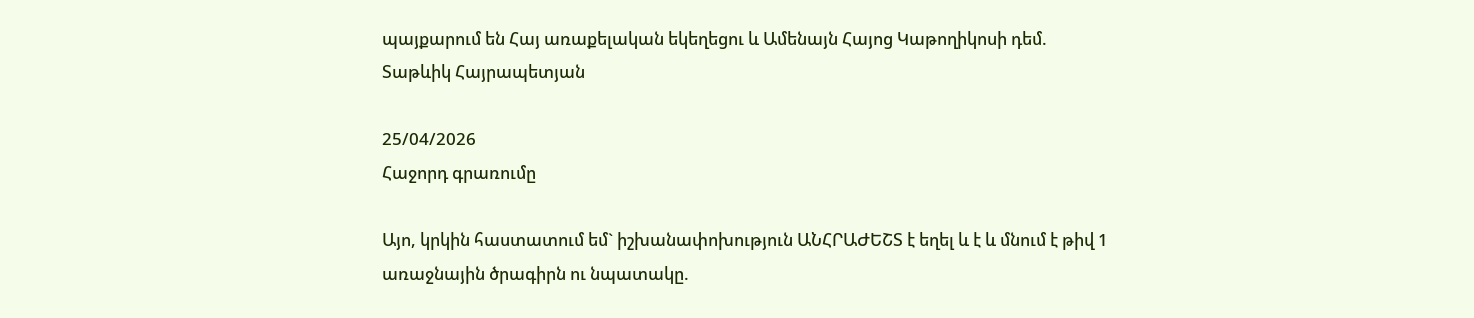պայքարում են Հայ առաքելական եկեղեցու և Ամենայն Հայոց Կաթողիկոսի դեմ. Տաթևիկ Հայրապետյան

25/04/2026
Հաջորդ գրառումը

Այո, կրկին հաստատում եմ` իշխանափոխություն ԱՆՀՐԱԺԵՇՏ է եղել և է և մնում է թիվ 1 առաջնային ծրագիրն ու նպատակը.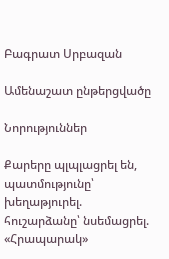Բագրատ Սրբազան

Ամենաշատ ընթերցվածը

Նորություններ

Քարերը պլպլացրել են, պատմությունը՝ խեղաթյուրել. հուշարձանը՝ նսեմացրել. «Հրապարակ»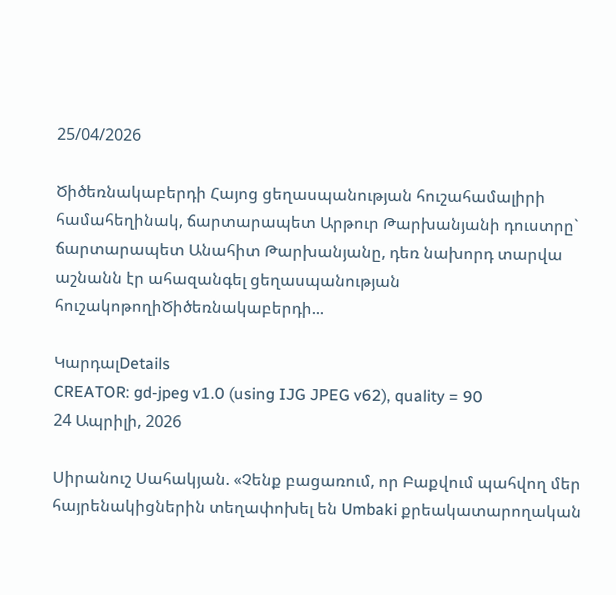25/04/2026

Ծիծեռնակաբերդի Հայոց ցեղասպանության հուշահամալիրի համահեղինակ, ճարտարապետ Արթուր Թարխանյանի դուստրը` ճարտարապետ Անահիտ Թարխանյանը, դեռ նախորդ տարվա աշնանն էր ահազանգել ցեղասպանության հուշակոթողիԾիծեռնակաբերդի...

ԿարդալDetails
CREATOR: gd-jpeg v1.0 (using IJG JPEG v62), quality = 90
24 Ապրիլի, 2026

Սիրանուշ Սահակյան. «Չենք բացառում, որ Բաքվում պահվող մեր հայրենակիցներին տեղափոխել են Umbaki քրեակատարողական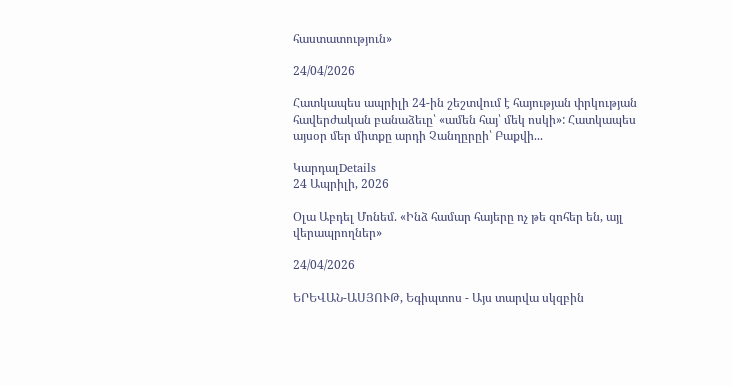հաստատություն»

24/04/2026

Հատկապես ապրիլի 24-ին շեշտվում է հայության փրկության հավերժական բանաձեւը՝ «ամեն հայ՝ մեկ ոսկի»: Հատկապես այսօր մեր միտքը արդի Չանղըրըի՝ Բաքվի...

ԿարդալDetails
24 Ապրիլի, 2026

Օլա Աբդել Մոնեմ. «Ինձ համար հայերը ոչ թե զոհեր են, այլ վերապրողներ»

24/04/2026

ԵՐԵՎԱՆ-ԱՍՅՈՒԹ, Եգիպտոս - Այս տարվա սկզբին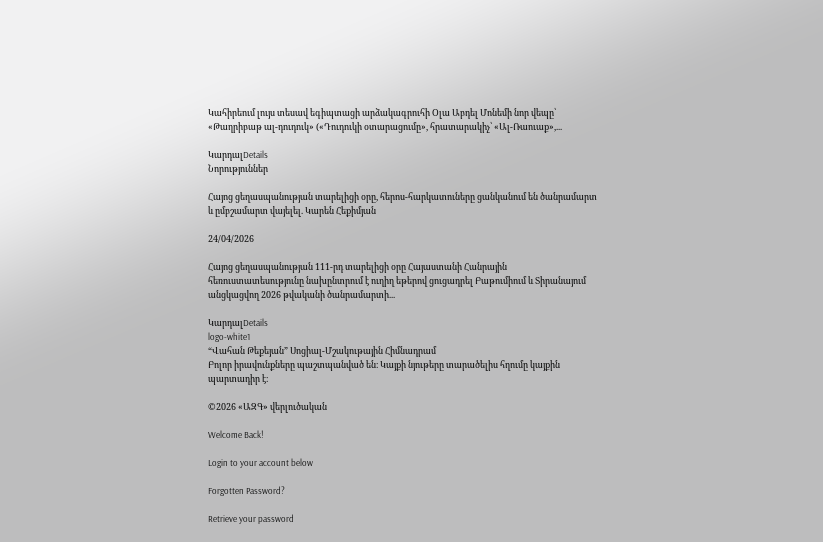Կահիրեում լույս տեսավ եգիպտացի արձակագրուհի Օլա Աբդել Մոնեմի նոր վեպը՝ «Թաղրիբաթ ալ-դուդուկ» («Դուդուկի օտարացումը», հրատարակիչ՝ «Ալ-Ռաուաք»,...

ԿարդալDetails
Նորություններ

Հայոց ցեղասպանության տարելիցի օրը, հերոս-հարկատուները ցանկանում են ծանրամարտ և ըմբշամարտ վայելել. Կարեն Հեքիմյան

24/04/2026

Հայոց ցեղասպանության 111-րդ տարելիցի օրը Հայաստանի Հանրային հեռուստատեսությունը նախընտրում է ուղիղ եթերով ցուցադրել Բաթումիում և Տիրանայում անցկացվող 2026 թվականի ծանրամարտի...

ԿարդալDetails
logo-white1
“Վահան Թեքեյան” Սոցիալ-Մշակութային Հիմնադրամ
Բոլոր իրավունքները պաշտպանված են։ Կայքի նյութերը տարածելիս հղումը կայքին պարտադիր է։

©2026 «ԱԶԳ» վերլուծական

Welcome Back!

Login to your account below

Forgotten Password?

Retrieve your password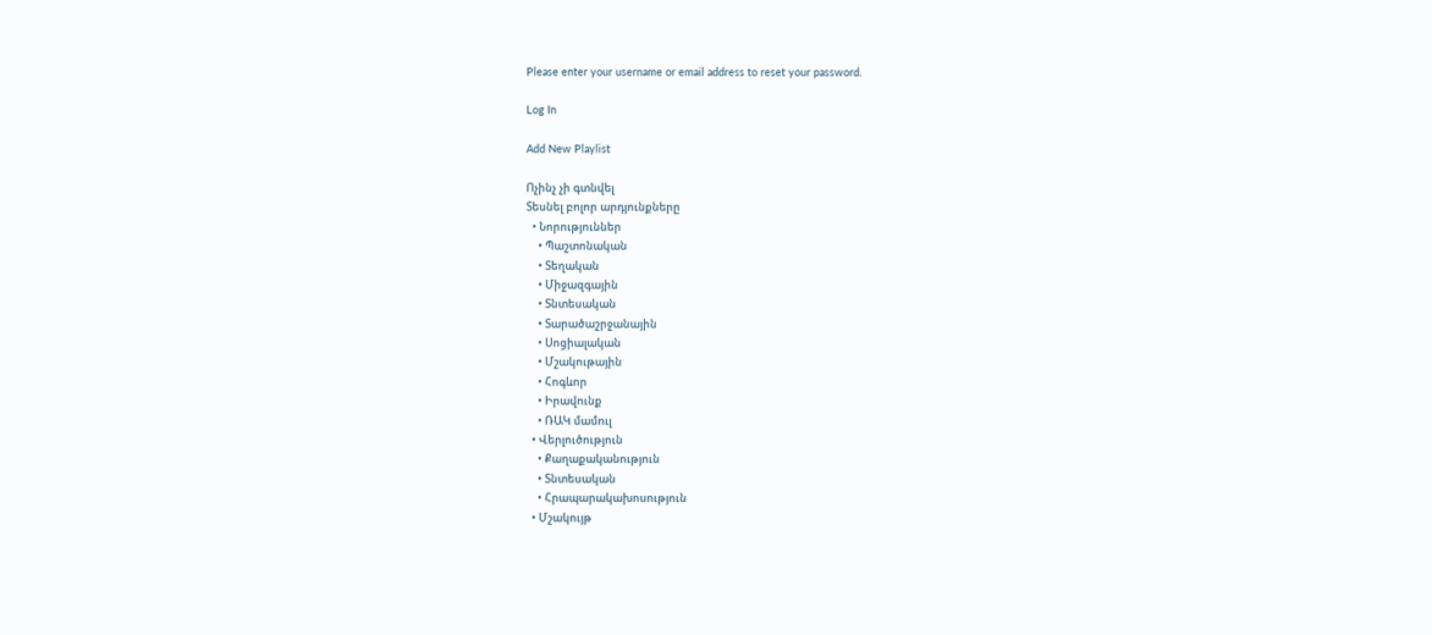Please enter your username or email address to reset your password.

Log In

Add New Playlist

Ոչինչ չի գտնվել
Տեսնել բոլոր արդյունքները
  • Նորություններ
    • Պաշտոնական
    • Տեղական
    • Միջազգային
    • Տնտեսական
    • Տարածաշրջանային
    • Սոցիալական
    • Մշակութային
    • Հոգևոր
    • Իրավունք
    • ՌԱԿ մամուլ
  • Վերլուծություն
    • Քաղաքականություն
    • Տնտեսական
    • Հրապարակախոսություն
  • Մշակույթ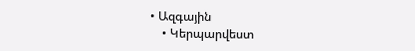• Ազգային
    • Կերպարվեստ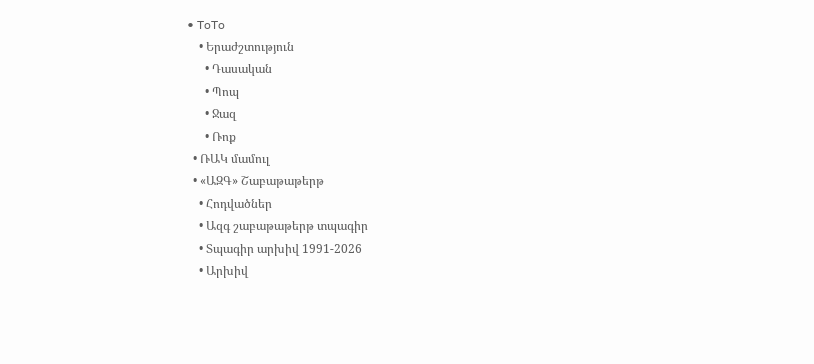• ToTo
    • Երաժշտություն
      • Դասական
      • Պոպ
      • Ջազ
      • Ռոք
  • ՌԱԿ մամուլ
  • «ԱԶԳ» Շաբաթաթերթ
    • Հոդվածներ
    • Ազգ շաբաթաթերթ տպագիր
    • Տպագիր արխիվ 1991-2026
    • Արխիվ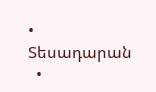• Տեսադարան
  •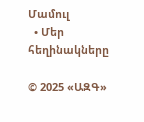Մամուլ
  • Մեր հեղինակները

© 2025 «ԱԶԳ»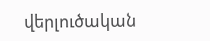վերլուծական